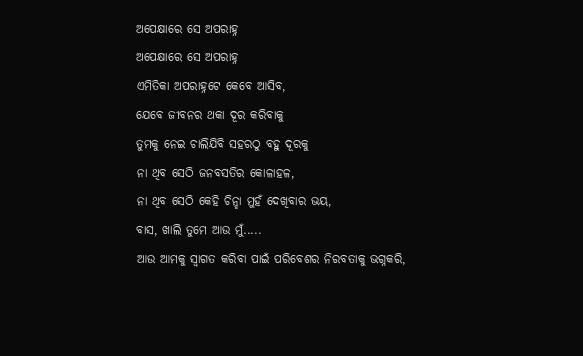ଅପେକ୍ଷାରେ ସେ ଅପରାହ୍ନ
ଅପେକ୍ଷାରେ ସେ ଅପରାହ୍ନ
ଏମିତିକା ଅପରାହ୍ନଟେ କେବେ ଆସିବ,
ଯେବେ ଜୀବନର ଥକା ଦୂର କରିବାକୁ
ତୁମକୁ ନେଇ ଚାଲିଯିବି ସହରଠୁ ବହୁ ଦୂରକୁ
ନା ଥିବ ସେଠି ଜନବସତିର କୋଳାହଳ,
ନା ଥିବ ସେଠି କେହି ଚିନ୍ହା ମୁହଁ ଦେଖିବାର ଭୟ,
ବାସ, ଖାଲି ତୁମେ ଆଉ ମୁଁ.....
ଆଉ ଆମକୁ ସ୍ୱାଗତ କରିବା ପାଇଁ ପରିବେଶର ନିରବତାକୁ ଭଗ୍ନକରି,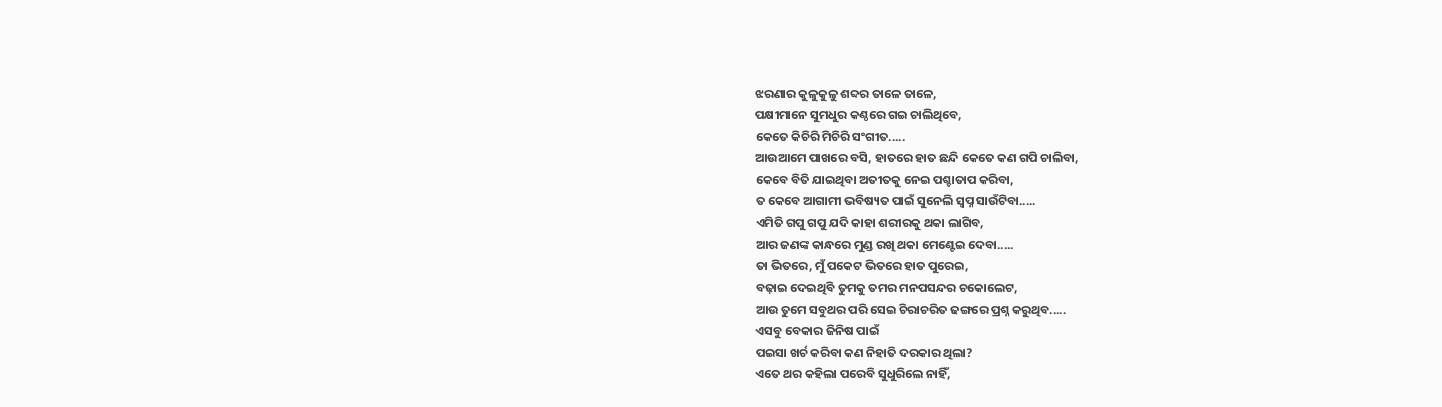ଝରଣାର କୁଳୁକୁଳୁ ଶବ୍ଦର ତାଳେ ତାଳେ,
ପକ୍ଷୀମାନେ ସୁମଧୁର କଣ୍ଠରେ ଗଇ ଚାଲିଥିବେ,
କେତେ କିଚିରି ମିଚିରି ସଂଗୀତ.....
ଆଉଆମେ ପାଖରେ ବସି, ହାତରେ ହାତ ଛନ୍ଦି କେତେ କଣ ଗପି ଚାଲିବା,
କେବେ ବିତି ଯାଇଥିବା ଅତୀତକୁ ନେଇ ପଶ୍ଚାତାପ କରିବା,
ତ କେବେ ଆଗାମୀ ଭବିଷ୍ୟତ ପାଇଁ ସୁନେଲି ସ୍ବପ୍ନ ସାଉଁଟିବା.....
ଏମିତି ଗପୁ ଗପୁ ଯଦି କାହା ଶରୀରକୁ ଥକା ଲାଗିବ,
ଆର ଜଣଙ୍କ କାନ୍ଧରେ ମୁଣ୍ଡ ରଖି ଥକା ମେଣ୍ଟେଇ ଦେବା.....
ତା ଭିତରେ, ମୁଁ ପକେଟ ଭିତରେ ହାତ ପୁରେଇ,
ବଢ଼ାଇ ଦେଇଥିବି ତୁମକୁ ତମର ମନପସନ୍ଦର ଚକୋଲେଟ,
ଆଉ ତୁମେ ସବୁଥର ପରି ସେଇ ଚିରାଚରିତ ଢଙ୍ଗରେ ପ୍ରଶ୍ନ କରୁଥିବ.....
ଏସବୁ ବେକାର ଜିନିଷ ପାଇଁ
ପଇସା ଖର୍ଚ କରିବା କଣ ନିହାତି ଦରକାର ଥିଲା?
ଏତେ ଥର କହିଲା ପରେବି ସୁଧୁରିଲେ ନାହିଁ,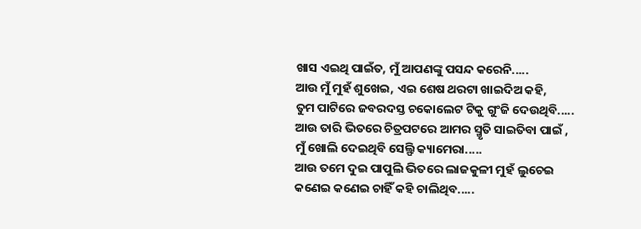ଖାସ ଏଇଥି ପାଇଁତ, ମୁଁ ଆପଣଙ୍କୁ ପସନ୍ଦ କରେନି.....
ଆଉ ମୁଁ ମୁହଁ ଶୁଖେଇ, ଏଇ ଶେଷ ଥରଟା ଖାଇଦିଅ କହି,
ତୁମ ପାଟିରେ ଜବରଦସ୍ତ ଚକୋଲେଟ ଟିକୁ ଗୁଂଜି ଦେଉଥିବି.....
ଆଉ ତାରି ଭିତରେ ଚିତ୍ରପଟରେ ଆମର ସ୍ମୃତି ସାଇତିବା ପାଇଁ ,
ମୁଁ ଖୋଲି ଦେଇଥିବି ସେଲ୍ଫି କ୍ୟାମେରା.....
ଆଉ ତମେ ଦୁଇ ପାପୁଲି ଭିତରେ ଲାଜକୁଳୀ ମୁହଁ ଲୁଚେଇ
କଣେଇ କଣେଇ ଚାହିଁ କହି ଚାଲିଥିବ.....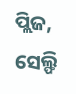ପ୍ଲିଜ, ସେଲ୍ଫି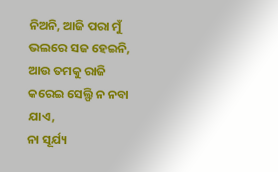ନିଅନି, ଆଜି ପରା ମୁଁ ଭଲରେ ସଜ ହେଇନି,
ଆଉ ତମକୁ ରାଜି କରେଇ ସେଲ୍ଫି ନ ନବା ଯାଏ,
ନା ସୂର୍ଯ୍ୟ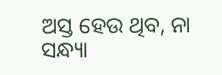ଅସ୍ତ ହେଉ ଥିବ, ନା ସନ୍ଧ୍ୟା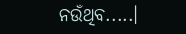ନଉଁଥିବ.....।